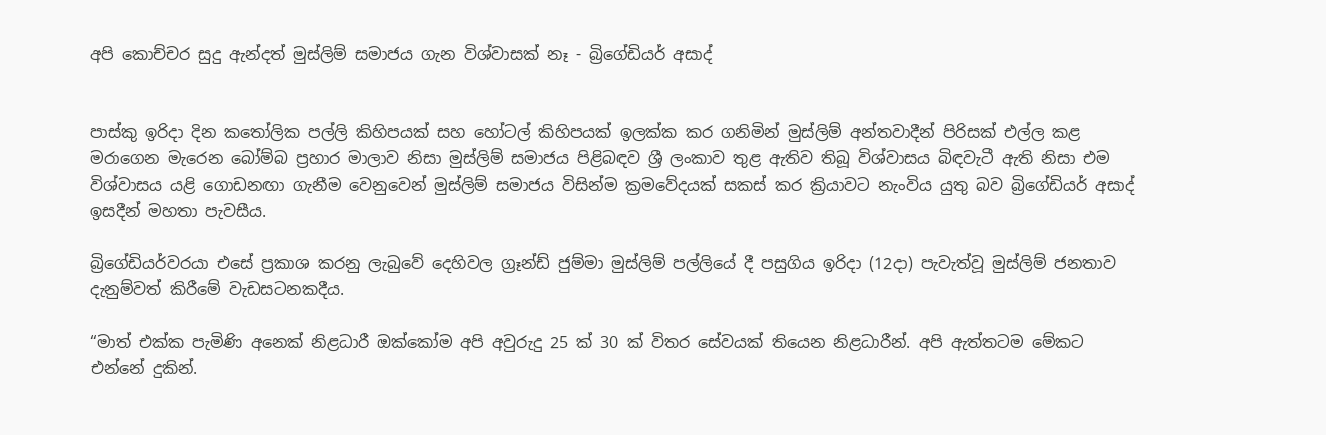අපි කොච්චර සුදු ඇන්දත් මුස්ලිම් සමාජය ගැන විශ්වාසක් නෑ - බ්‍රිගේඩියර් අසාද්


පාස්කු ඉරිදා දින කතෝලික පල්ලි කිහිපයක් සහ හෝටල් කිහිපයක් ඉලක්ක කර ගනිමින් මුස්ලිම් අන්තවාදීන් පිරිසක් එල්ල කළ මරාගෙන මැරෙන බෝම්බ ප්‍රහාර මාලාව නිසා මුස්ලිම් සමාජය පිළිබඳව ශ්‍රී ලංකාව තුළ ඇතිව තිබූ විශ්වාසය බිඳවැටී ඇති නිසා එම විශ්වාසය යළි ගොඩනඟා ගැනීම වෙනුවෙන් මුස්ලිම් සමාජය විසින්ම ක්‍රමවේදයක් සකස් කර ක්‍රියාවට නැංවිය යුතු බව බ්‍රිගේඩියර් අසාද් ඉසදීන් මහතා පැවසීය.

බ්‍රිගේඩියර්වරයා එසේ ප්‍රකාශ කරනු ලැබුවේ දෙහිවල ග්‍රෑන්ඩ් ජුම්මා මුස්ලිම් පල්ලියේ දී පසුගිය ඉරිදා (12දා) පැවැත්වූ මුස්ලිම් ජනතාව දැනුම්වත් කිරීමේ වැඩසටනකදීය.

“මාත් එක්ක පැමිණි අනෙක් නිළධාරී ඔක්කෝම අපි අවුරුදු 25 ක් 30 ක් විතර සේවයක් තියෙන නිළධාරීන්. අපි ඇත්තටම මේකට එන්නේ දුකින්.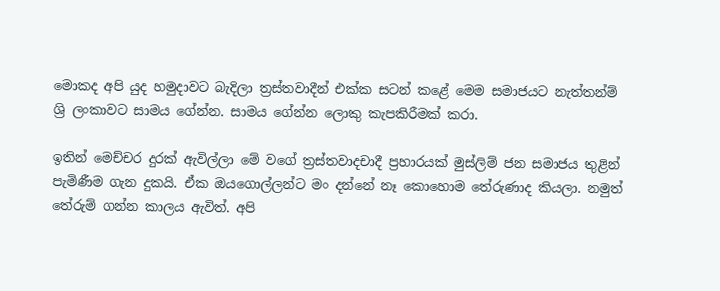මොකද අපි යුද හමුදාවට බැදිලා ත්‍රස්තවාදීන් එක්ක සටන් කළේ මෙම සමාජයට නැත්තන්ම් ශ්‍රි ලංකාවට සාමය ගේන්න. සාමය ගේන්න ලොකු කැපකිරීමක් කරා.

ඉතින් මෙච්චර දුරක් ඇවිල්ලා මේ වගේ ත්‍රස්තවාදචාදී ප්‍රහාරයක් මුස්ලිම් ජන සමාජය තුළින් පැමිණීම ගැන දුකයි. ඒක ඔයගොල්ලන්ට මං දන්නේ නෑ කොහොම තේරුණාද කියලා. නමුත් තේරුම් ගන්න කාලය ඇවිත්. අපි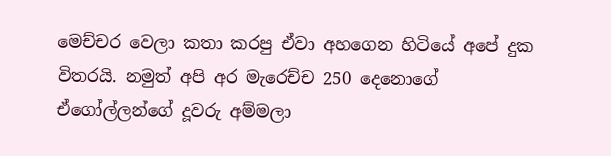මෙච්චර වෙලා කතා කරපු ඒවා අහගෙන හිටියේ අපේ දුක විතරයි. නමුත් අපි අර මැරෙච්ච 250 දෙනොගේ  ඒගෝල්ලන්ගේ දූවරු අම්මලා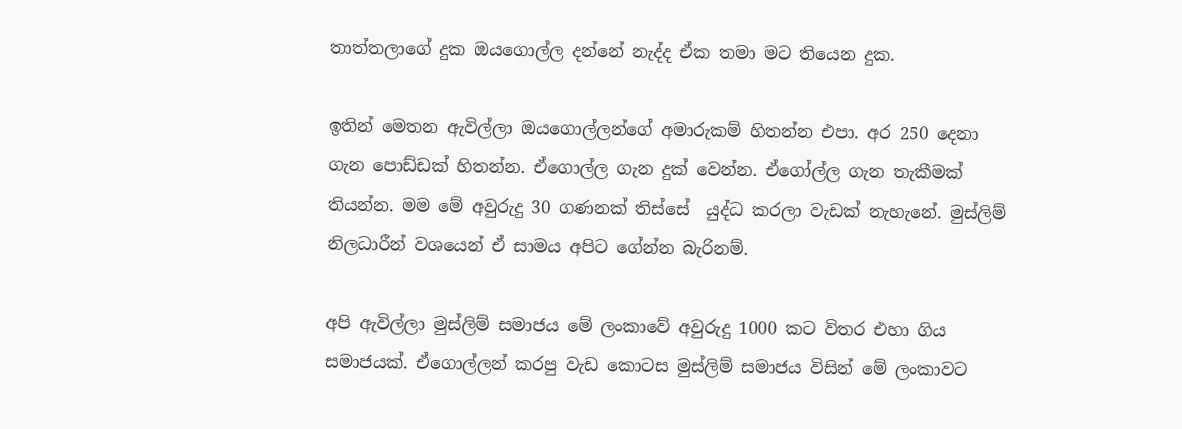තාත්තලාගේ දුක ඔයගොල්ල දන්නේ නැද්ද ඒක තමා මට තියෙන දුක.

ඉතින් මෙතන ඇවිල්ලා ඔයගොල්ලන්ගේ අමාරුකම් හිතන්න එපා. අර 250 දෙනා ගැන පොඩ්ඩක් හිතන්න. ඒගොල්ල ගැන දුක් වෙන්න. ඒගෝල්ල ගැන තැකීමක් තියන්න. මම මේ අවුරුදු 30 ගණනක් තිස්සේ  යුද්ධ කරලා වැඩක් නැහැනේ. මුස්ලිම් නිලධාරීන් වශයෙන් ඒ සාමය අපිට ගේන්න බැරිනම්.

අපි ඇවිල්ලා මුස්ලිම් සමාජය මේ ලංකාවේ අවුරුදු 1000 කට විතර එහා ගිය සමාජයක්. ඒගොල්ලන් කරපු වැඩ කොටස මුස්ලිම් සමාජය විසින් මේ ලංකාවට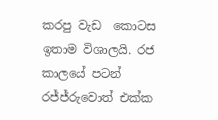කරපු වැඩ  කොටස ඉතාම විශාලයි. රජ කාලයේ පටන් රජ්ජ්රුවොත් එක්ක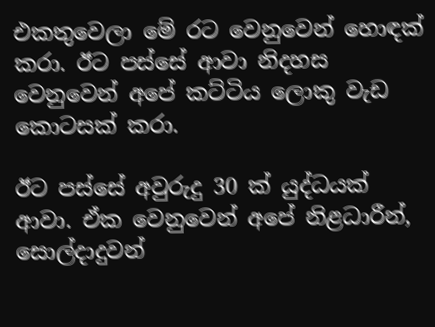එකතුවෙලා මේ රට වෙනුවෙන් හොඳක් කරා. ඊට පස්සේ ආවා නිදහස වෙනුවෙන් අපේ කට්ටිය ලොකු වැඩ කොටසක් කරා.

ඊට පස්සේ අවුරුදු 30 ක් යුද්ධයක් ආවා. ඒක වෙනුවෙන් අපේ නිළධාරීන්, සොල්දාදුවන්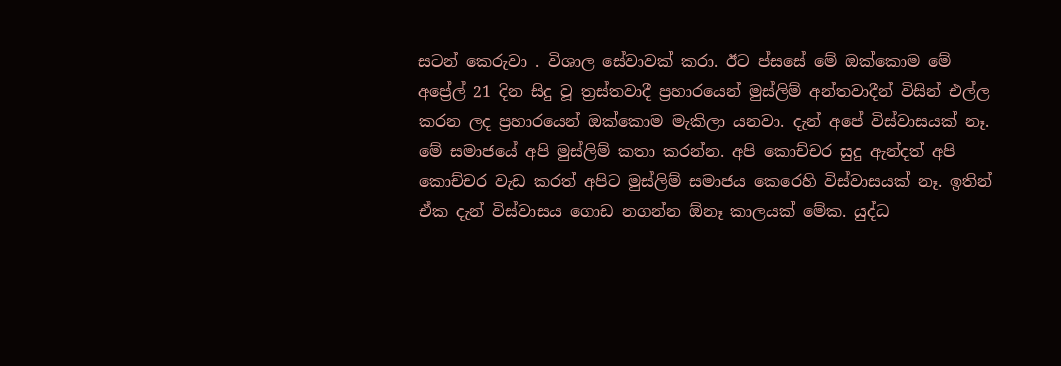සටන් කෙරුවා . විශාල සේවාවක් කරා. ඊට ප්සසේ මේ ඔක්කොම මේ අප්‍රේල් 21 දින සිදු වූ ත්‍රස්තවාදී ප්‍රහාරයෙන් මුස්ලිම් අන්තවාදීන් විසින් එල්ල කරන ලද ප්‍රහාරයෙන් ඔක්කොම මැකිලා යනවා. දැන් අපේ විස්වාසයක් නෑ. මේ සමාජයේ අපි මුස්ලිම් කතා කරන්න. අපි කොච්චර සුදු ඇන්දත් අපි කොච්චර වැඩ කරත් අපිට මුස්ලිම් සමාජය කෙරෙහි විස්වාසයක් නෑ. ඉතින් ඒක දැන් විස්වාසය ගොඩ නගන්න ඕනෑ කාලයක් මේක. යුද්ධ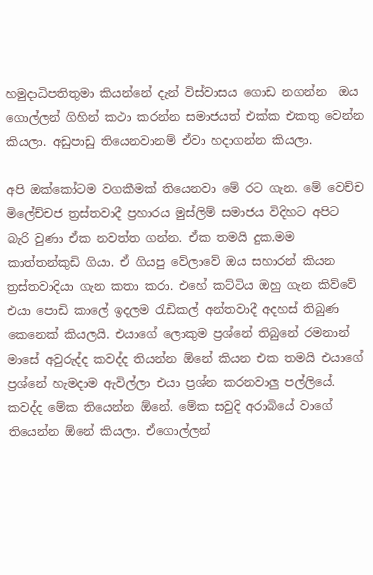හමුදාධිපතිතුමා කියන්නේ දැන් විස්වාසය ගොඩ නගන්න  ඔය ගොල්ලන් ගිහින් කථා කරන්න සමාජයත් එක්ක එකතු වෙන්න කියලා. අඩුපාඩු තියෙනවානම් ඒවා හදාගන්න කියලා.

අපි ඔක්කෝටම වගකීමක් තියෙනවා මේ රට ගැන. මේ වෙච්ච මිලේච්චජ ත්‍රස්තවාදී ප්‍රහාරය මුස්ලිම් සමාජය විදිහට අපිට බැරි වුණා ඒක නවත්ත ගන්න. ඒක තමයි දුක.මම කාත්තන්කුඩි ගියා. ඒ ගියපු වේලාවේ ඔය සහාරන් කියන ත්‍රස්තවාදියා ගැන කතා කරා. එහේ කට්ටිය ඔහු ගැන කිව්වේ එයා පොඩි කාලේ ඉදලම රැඩිකල් අන්තවාදී අදහස් තිබුණ කෙනෙක් කියලයි. එයාගේ ලොකුම ප්‍රශ්නේ තිබුනේ රමනාන් මාසේ අවුරුද්ද කවද්ද තියන්න ඕනේ කියන එක තමයි එයාගේ ප්‍රශ්නේ හැමදාම ඇවිල්ලා එයා ප්‍රශ්න කරනවාලු පල්ලියේ. කවද්ද මේක තියෙන්න ඕනේ. මේක සවුදි අරාබියේ වාගේ තියෙන්න ඕනේ කියලා. ඒගොල්ලන්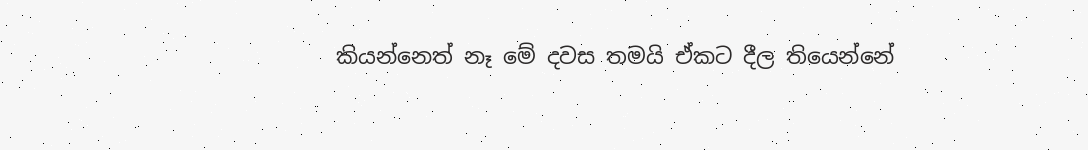කියන්නෙත් නෑ මේ දවස තමයි ඒකට දීල තියෙන්නේ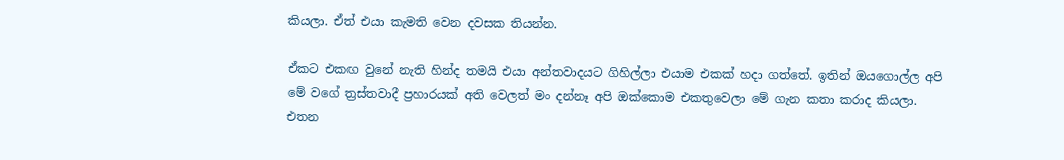කියලා. ඒත් එයා කැමති වෙන දවසක තියන්න.

ඒකට එකඟ වුනේ නැති හින්ද තමයි එයා අන්තවාදයට ගිහිල්ලා එයාම එකක් හදා ගත්තේ. ඉතින් ඔයගොල්ල අපි මේ වගේ ත්‍රස්තවාදී ප්‍රහාරයක් අති වෙලත් මං දන්නෑ අපි ඔක්කොම එකතුවෙලා මේ ගැන කතා කරාද කියලා. එතන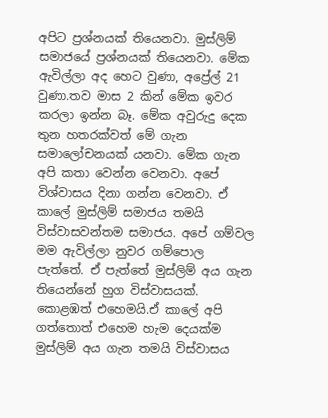අපිට ප්‍රශ්නයක් තියෙනවා. මුස්ලිම් සමාජයේ ප්‍රශ්නයක් තියෙනවා. මේක ඇවිල්ලා අද හෙට වුණා, අප්‍රේල් 21 වුණා.තව මාස 2 කින් මේක ඉවර කරලා ඉන්න බෑ. මේක අවුරුදු දෙක තුන හතරක්වත් මේ ගැන සමාලෝචනයක් යනවා. මේක ගැන අපි කතා වෙන්න වෙනවා. අපේ විශ්වාසය දිනා ගන්න වෙනවා. ඒ කාලේ මුස්ලිම් සමාජය තමයි විස්වාසවන්තම සමාජය. අපේ ගම්වල මම ඇවිල්ලා නුවර ගම්පොල පැත්තේ. ඒ පැත්තේ මුස්ලිම් අය ගැන තියෙන්නේ හුග විස්වාසයක්. කොළඹත් එහෙමයි.ඒ කාලේ අපි ගත්තොත් එහෙම හැම දෙයක්ම මුස්ලිම් අය ගැන තමයි විස්වාසය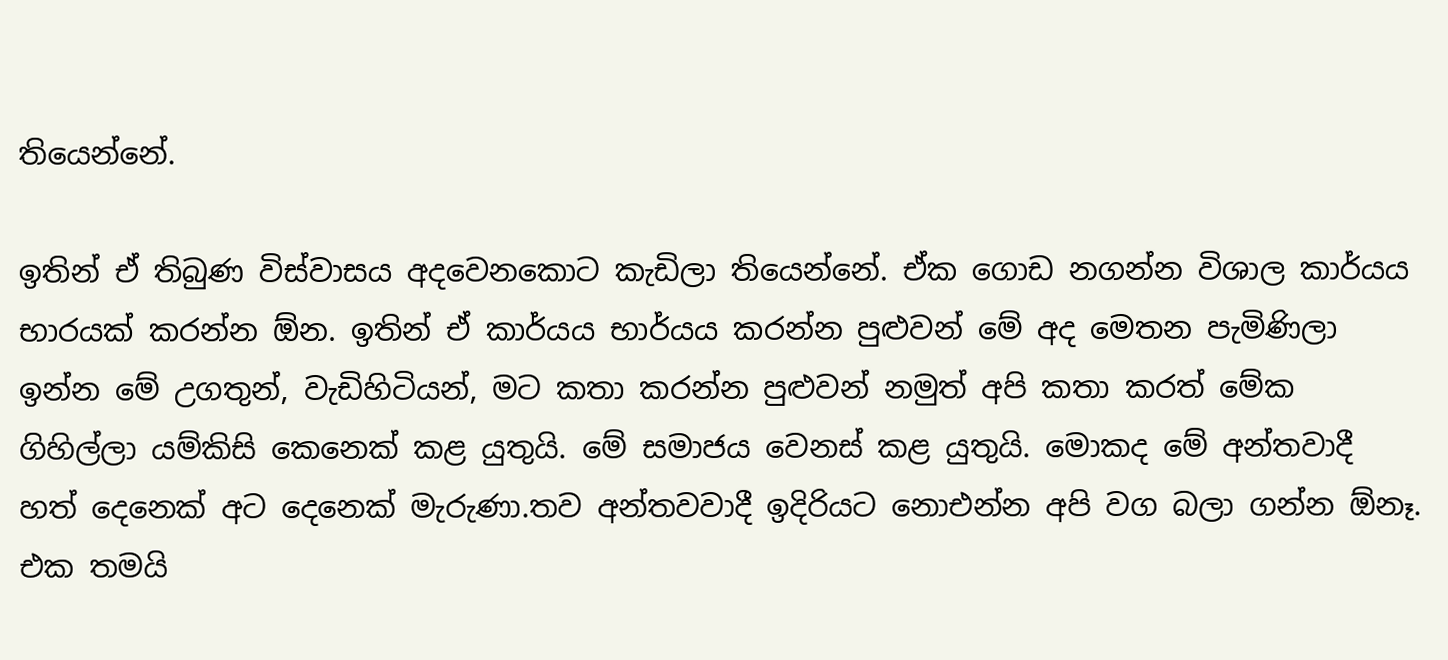තියෙන්නේ.

ඉතින් ඒ තිබුණ විස්වාසය අදවෙනකොට කැඩිලා තියෙන්නේ. ඒක ගොඩ නගන්න විශාල කාර්යය භාරයක් කරන්න ඕන. ඉතින් ඒ කාර්යය භාර්යය කරන්න පුළුවන් මේ අද මෙතන පැමිණිලා ඉන්න මේ උගතුන්, වැඩිහිටියන්, මට කතා කරන්න පුළුවන් නමුත් අපි කතා කරත් මේක ගිහිල්ලා යම්කිසි කෙනෙක් කළ යුතුයි. මේ සමාජය වෙනස් කළ යුතුයි. මොකද මේ අන්තවාදී හත් දෙනෙක් අට දෙනෙක් මැරුණා.තව අන්තවවාදී ඉදිරියට නොඑන්න අපි වග බලා ගන්න ඕනෑ. එක තමයි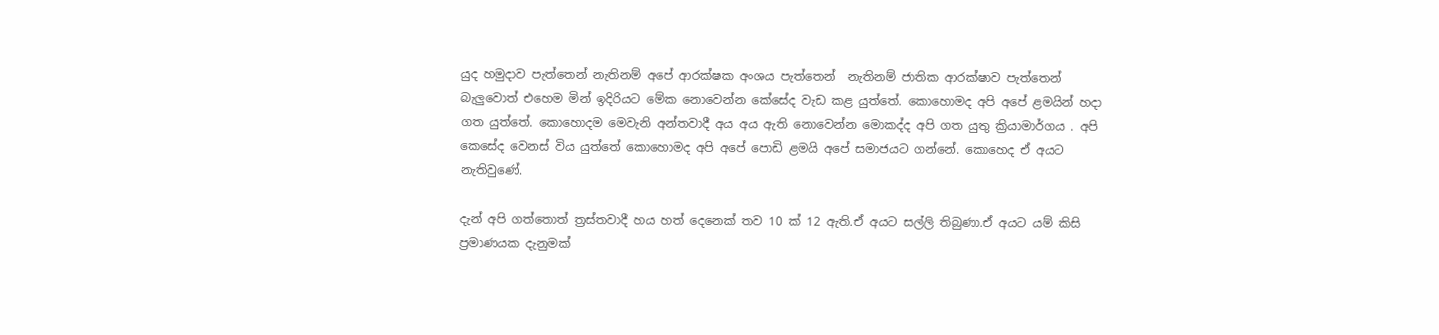යුද හමුදාව පැත්තෙන් නැතිනම් අපේ ආරක්ෂක අංශය පැත්තෙන්  නැතිනම් ජාතික ආරක්ෂාව පැත්තෙන් බැලුවොත් එහෙම මින් ඉදිරියට මේක නොවෙන්න කේසේද වැඩ කළ යුත්තේ. කොහොමද අපි අපේ ළමයින් හදා ගත යුත්තේ. කොහොදම මෙවැනි අන්තවාදී අය අය ඇති නොවෙන්න මොකද්ද අපි ගත යුතු ක්‍රියාමාර්ගය . අපි කෙසේද වෙනස් විය යුත්තේ කොහොමද අපි අපේ පොඩි ළමයි අපේ සමාජයට ගන්නේ. කොහෙද ඒ අයට නැතිවුණේ.

දැන් අපි ගත්තොත් ත්‍රස්තවාදී හය හත් දෙනෙක් තව 10 ක් 12 ඇති.ඒ අයට සල්ලි තිබුණා.ඒ අයට යම් කිසි ප්‍රමාණයක දැනුමක්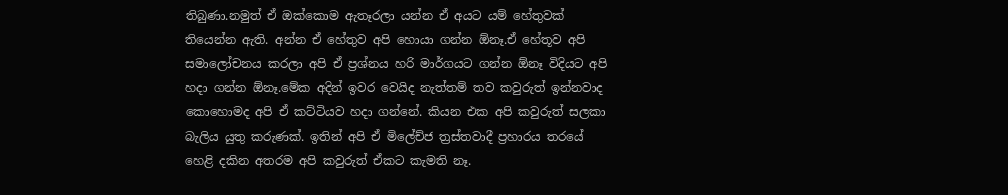තිබුණා.නමුත් ඒ ඔක්කොම ඇතෑරලා යන්න ඒ අයට යම් හේතුවක් තියෙන්න ඇති. අන්න ඒ හේතුව අපි හොයා ගන්න ඕනෑ.ඒ හේතූව අපි සමාලෝචනය කරලා අපි ඒ ප්‍රශ්නය හරි මාර්ගයට ගන්න ඕනෑ විදියට අපි හදා ගන්න ඕනෑ.මේක අදින් ඉවර වෙයිද නැත්තම් තව කවුරුත් ඉන්නවාද කොහොමද අපි ඒ කට්ටියව හදා ගන්නේ. කියන එක අපි කවුරුත් සලකා බැලිය යුතු කරුණක්. ඉතින් අපි ඒ මිලේච්ජ ත්‍රස්තවාදී ප්‍රහාරය තරයේ හෙළි දකින අතරම අපි කවුරුත් ඒකට කැමති නෑ.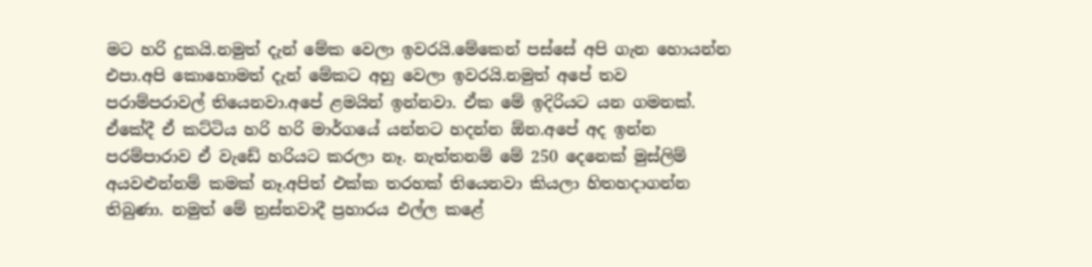මට හරි දුකයි.නමුත් දැන් මේක වෙලා ඉවරයි.මේකෙන් පස්සේ අපි ගැන හොයන්න එපා.අපි කොහොමත් දැන් මේකට අහු වෙලා ඉවරයි.නමුත් අපේ තව පරාම්පරාවල් තියෙනවා.අපේ ළමයින් ඉන්නවා. ඒක මේ ඉදිරියට යන ගමනක්. ඒකේදී ඒ කට්ටිය හරි හරි මාර්ගයේ යන්නට හදන්න ඕන.අපේ අද ඉන්න පරම්පාරාව ඒ වැඩේ හරියට කරලා නෑ. නැත්තනම් මේ 250 දෙනෙක් මුස්ලිම් අයවළුන්නම් කමක් නෑ.අපිත් එක්ක තරහක් තියෙනවා කියලා හිතහදාගන්න තිබුණා. නමුත් මේ ත්‍රස්තවාදී ප්‍රහාරය එල්ල කළේ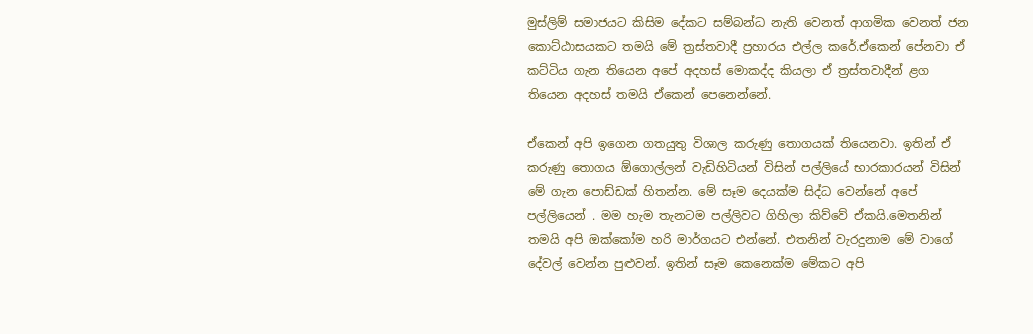මුස්ලිම් සමාජයට කිසිම දේකට සම්බන්ධ නැති වෙනත් ආගමික වෙනත් ජන කොට්ඨාසයකට තමයි මේ ත්‍රස්තවාදී ප්‍රහාරය එල්ල කරේ.ඒකෙන් පේනවා ඒ කට්ටිය ගැන තියෙන අපේ අදහස් මොකද්ද කියලා ඒ ත්‍රස්තවාදීන් ළග තියෙන අදහස් තමයි ඒකෙන් පෙනෙන්නේ.

ඒකෙන් අපි ඉගෙන ගතයුතු විශාල කරුණු තොගයක් තියෙනවා. ඉතින් ඒ කරුණු තොගය ඕගොල්ලන් වැඩිහිටියන් විසින් පල්ලියේ භාරකාරයන් විසින් මේ ගැන පොඩ්ඩක් හිතන්න. මේ සෑම දෙයක්ම සිද්ධ වෙන්නේ අපේ පල්ලියෙන් . මම හැම තැනටම පල්ලිවට ගිහිලා කිව්වේ ඒකයි.මෙතනින් තමයි අපි ඔක්කෝම හරි මාර්ගයට එන්නේ. එතනින් වැරදුනාම මේ වාගේ දේවල් වෙන්න පුළුවන්. ඉතින් සෑම කෙනෙක්ම මේකට අපි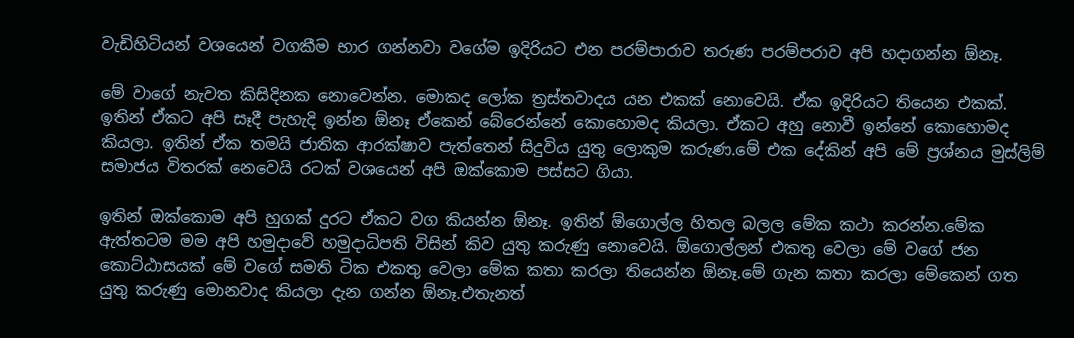වැඩිහිටියන් වශයෙන් වගකීම භාර ගන්නවා වගේම ඉදිරියට එන පරම්පාරාව තරුණ පරම්පරාව අපි හදාගන්න ඕනෑ.

මේ වාගේ නැවත කිසිදිනක නොවෙන්න. මොකද ලෝක ත්‍රස්තවාදය යන එකක් නොවෙයි. ඒක ඉදිරියට තියෙන එකක්. ඉතින් ඒකට අපි සෑදී පැහැදි ඉන්න ඕනෑ ඒකෙන් බේරෙන්නේ කොහොමද කියලා. ඒකට අහු නොවී ඉන්නේ කොහොමද කියලා. ඉතින් ඒක තමයි ජාතික ආරක්ෂාව පැත්තෙන් සිදුවිය යුතු ලොකුම කරුණ.මේ එක දේකින් අපි මේ ප්‍රශ්නය මුස්ලිම් සමාජය විතරක් නෙවෙයි රටක් වශයෙන් අපි ඔක්කොම පස්සට ගියා.

ඉතින් ඔක්කොම අපි හුගක් දුරට ඒකට වග කියන්න ඕනෑ. ඉතින් ඕගොල්ල හිතල බලල මේක කථා කරන්න.මේක ඇත්තටම මම අපි හමුදාවේ හමුදාධිපති විසින් කිව යුතු කරුණු නොවෙයි. ඕගොල්ලන් එකතු වෙලා මේ වගේ ජන කොට්ඨාසයක් මේ වගේ සමති ටික එකතු වෙලා මේක කතා කරලා තියෙන්න ඕනෑ.මේ ගැන කතා කරලා මේකෙන් ගත යුතු කරුණු මොනවාද කියලා දැන ගන්න ඕනෑ.එතැනත්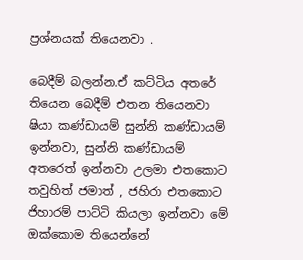ප්‍රශ්නයක් තියෙනවා .

බෙදීම් බලන්න.ඒ කට්ටිය අතරේ තියෙන බෙදීම් එතන තියෙනවා ෂියා කණ්ඩායම් සුන්නි කණ්ඩායම් ඉන්නවා, සුන්නි කණ්ඩායම් අතරෙත් ඉන්නවා උලමා එතකොට තවුහිත් ජමාත් , ජහිරා එතකොට ජිහාරම් පාට්ටි කියලා ඉන්නවා මේ ඔක්කොම තියෙන්නේ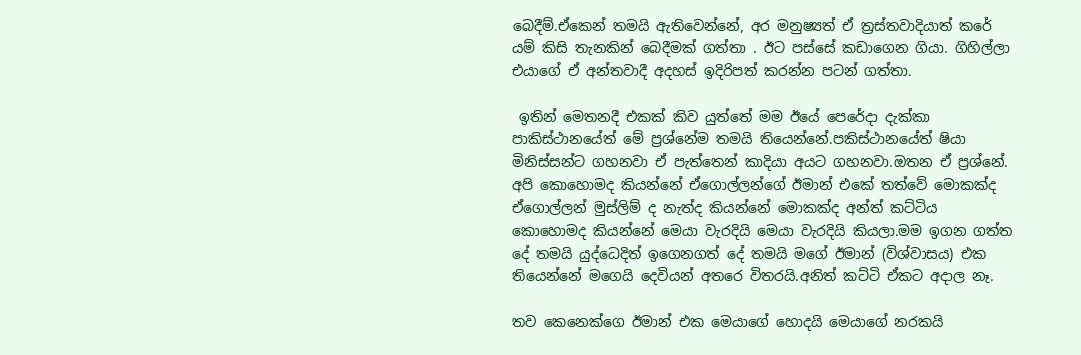බෙදීම්.ඒකෙන් තමයි ඇතිවෙන්නේ, අර මනුෂ්‍යත් ඒ ත්‍රස්තවාදියාත් කරේ යම් කිසි තැනකින් බෙදීමක් ගත්තා . ඊට පස්සේ කඩාගෙන ගියා. ගිහිල්ලා එයාගේ ඒ අන්තවාදී අදහස් ඉදිරිපත් කරන්න පටන් ගත්තා.

 ඉතින් මෙතනදී එකක් කිව යුත්තේ මම ඊයේ පෙරේදා දැක්කා පාකිස්ථානයේත් මේ ප්‍රශ්නේම තමයි තියෙන්නේ.පකිස්ථානයේත් ෂියා මිනිස්සන්ට ගහනවා ඒ පැත්තෙන් කාදියා අයට ගහනවා.ඔතන ඒ ප්‍රශ්නේ. අපි කොහොමද කියන්නේ ඒගොල්ලන්ගේ ඊමාන් එකේ තත්වේ මොකක්ද ඒගොල්ලන් මුස්ලිම් ද නැත්ද කියන්නේ මොකක්ද අන්ත් කට්ටිය කොහොමද කියන්නේ මෙයා වැරදියි මෙයා වැරදියි කියලා.මම ඉගන ගත්ත දේ තමයි යුද්ධෙදිත් ඉගෙනගත් දේ තමයි මගේ ඊමාන් (විශ්වාසය) එක තියෙන්නේ මගෙයි දෙවියන් අතරෙ විතරයි.අනිත් කට්ටි ඒකට අදාල නෑ.

තව කෙනෙක්ගෙ ඊමාන් එක මෙයාගේ හොදයි මෙයාගේ නරකයි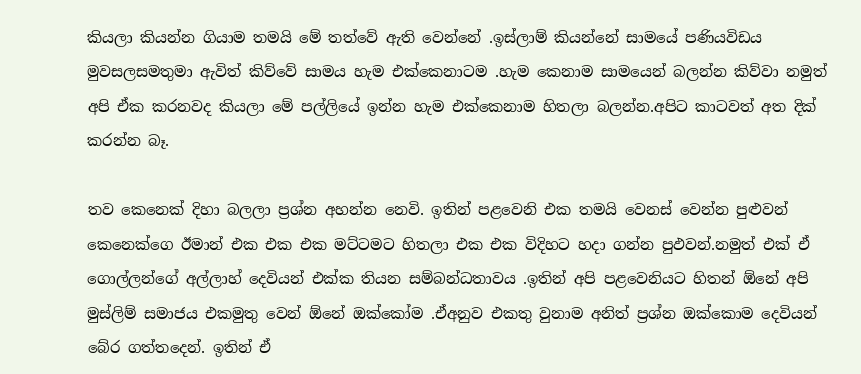කියලා කියන්න ගියාම තමයි මේ තත්වේ ඇති වෙන්නේ .ඉස්ලාම් කියන්නේ සාමයේ පණියවිඩය මුවසලසමතුමා ඇවිත් කිව්වේ සාමය හැම එක්කෙනාටම .හැම කෙනාම සාමයෙන් බලන්න කිව්වා නමුත් අපි ඒක කරනවද කියලා මේ පල්ලියේ ඉන්න හැම එක්කෙනාම හිතලා බලන්න.අපිට කාටවත් අත දික් කරන්න බෑ.

තව කෙනෙක් දිහා බලලා ප්‍රශ්න අහන්න නෙවි. ඉතින් පළවෙනි එක තමයි වෙනස් වෙන්න පුළුවන් කෙනෙක්ගෙ ඊමාන් එක එක එක මට්ටමට හිතලා එක එක විදිහට හදා ගන්න පුඵවන්.නමුත් එක් ඒ ගොල්ලන්ගේ අල්ලාහ් දෙවියන් එක්ක තියන සම්බන්ධතාවය .ඉතින් අපි පළවෙනියට හිතන් ඕනේ අපි මුස්ලිම් සමාජය එකමුතු වෙන් ඕනේ ඔක්කෝම .ඒඅනුව එකතු වුනාම අනිත් ප්‍රශ්න ඔක්කොම දෙවියන් බේර ගත්තදෙන්. ඉතින් ඒ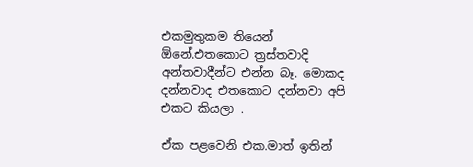එකමුතුකම තියෙන් ඕනේ.එතකොට ත්‍රස්තවාදි අන්තවාදීන්ට එන්න බෑ. මොකද දන්නවාද එතකොට දන්නවා අපි එකට කියලා .

ඒක පළවෙනි එක.මාත් ඉතින්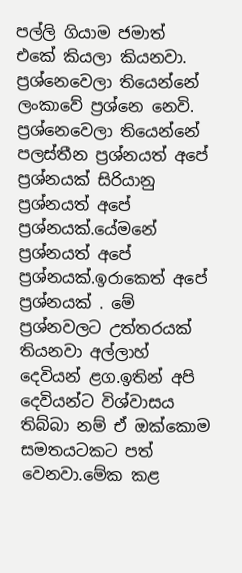පල්ලි ගියාම ජමාත් එකේ කියලා කියනවා.  ප්‍රශ්නෙවෙලා තියෙන්නේ ලංකාවේ ප්‍රශ්නෙ නෙවි. ප්‍රශ්නෙවෙලා තියෙන්නේ පලස්තීන ප්‍රශ්නයත් අපේ ප්‍රශ්නයක් සිරියානු ප්‍රශ්නයත් අපේ ප්‍රශ්නයක්.යේමනේ ප්‍රශ්නයත් අපේ ප්‍රශ්නයක්.ඉරාකෙත් අපේ ප්‍රශ්නයක් . මේ ප්‍රශ්නවලට උත්තරයක් තියනවා අල්ලාහ් දෙවියන් ළග.ඉතින් අපි දෙවියන්ට විශ්වාසය තිබ්බා නම් ඒ ඔක්කොම සමතයටකට පත් වෙනවා.මේක කළ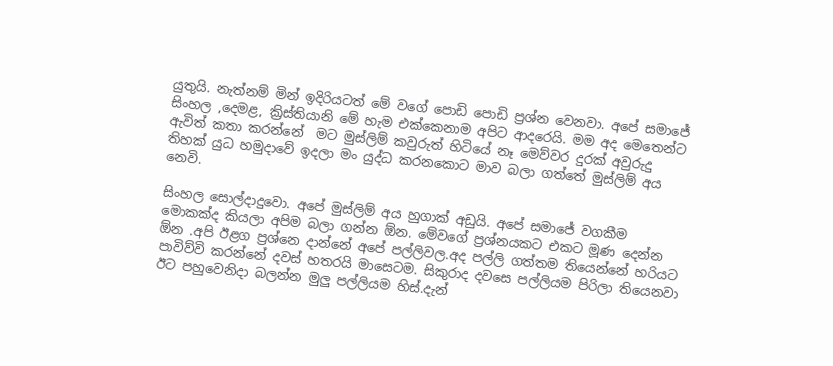යුතුයි. නැත්නම් මින් ඉදිරියටත් මේ වගේ පොඩි පොඩි ප්‍රශ්න වෙනවා. අපේ සමාජේ සිංහල ,දෙමළ, ක්‍රිස්තියානි මේ හැම එක්කෙනාම අපිට ආදරෙයි. මම අද මෙතෙන්ට ඇවිත් කතා කරන්නේ  මට මුස්ලිම් කවුරුත් හිටියේ නෑ මෙව්වර දුරක් අවුරුදු තිහක් යුධ හමුදාවේ ඉදලා මං යුද්ධ කරනකොට මාව බලා ගත්තේ මුස්ලිම් අය නෙවි.

සිංහල සොල්දාදුවො. අපේ මුස්ලිම් අය හුගාක් අඩුයි. අපේ සමාජේ වගකීම මොකක්ද කියලා අපිම බලා ගන්න ඕන. මේවගේ ප්‍රශ්නයකට එකට මූණ දෙන්න  ඕන .අපි ඊළග ප්‍රශ්නෙ දාන්නේ අපේ පල්ලිවල.අද පල්ලි ගත්තම තියෙන්නේ හරියට පාවිව්වි කරන්නේ දවස් හතරයි මාසෙටම. සිකුරාද දවසෙ පල්ලියම පිරිලා තියෙනවා ඊට පහුවෙනිදා බලන්න මුලු පල්ලියම හිස්.දැන්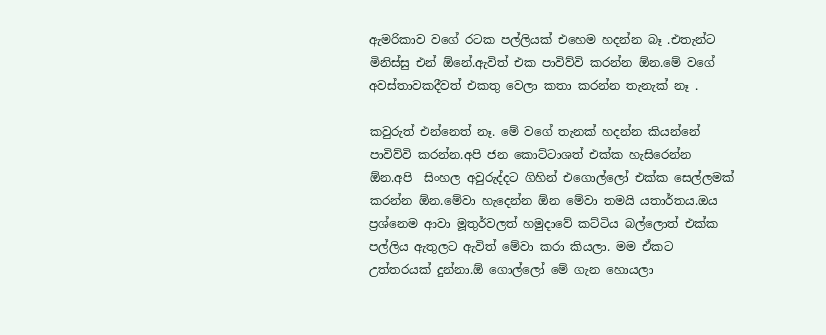ඇමරිකාව වගේ රටක පල්ලියක් එහෙම හදන්න බෑ .එතැන්ට මිනිස්සු එන් ඕනේ.ඇවිත් එක පාවිව්වි කරන්න ඕන.මේ වගේ අවස්තාවකදීවත් එකතු වෙලා කතා කරන්න තැනැක් නෑ .

කවුරුත් එන්නෙත් නෑ. මේ වගේ තැනක් හදන්න කියන්නේ පාවිව්වි කරන්න.අපි ජන කොට්ටාශත් එක්ක හැසිරෙන්න ඕන.අපි  සිංහල අවුරුද්දට ගිහින් එගොල්ලෝ එක්ක සෙල්ලමක් කරන්න ඕන.මේවා හැදෙන්න ඕන මේවා තමයි යතාර්තය.ඔය ප්‍රශ්නෙම ආවා මූතුර්වලත් හමුදාවේ කට්ටිය බල්ලොත් එක්ක පල්ලිය ඇතුලට ඇවිත් මේවා කරා කියලා. මම ඒකට උත්තරයක් දුන්නා.ඕ ගොල්ලෝ මේ ගැන හොයලා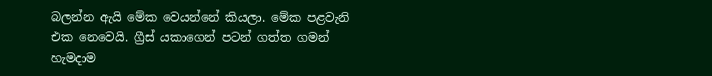බලන්න ඇයි මේක වෙයන්නේ කියලා. මේක පළවැනි එක නෙවෙයි. ග්‍රීස් යකාගෙන් පටන් ගත්ත ගමන් හැමදාම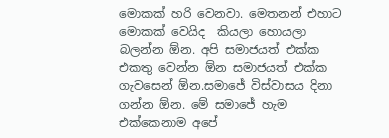මොකක් හරි වෙනවා. මෙතනන් එහාට මොකක් වෙයිද  කියලා හොයලා බලන්න ඕන. අපි සමාජයත් එක්ක එකතු වෙන්න ඕන සමාජයත් එක්ක ගැවසෙන් ඕන.සමාජේ විස්වාසය දිනා ගන්න ඕන. මේ සමාජේ හැම එක්කෙනාම අපේ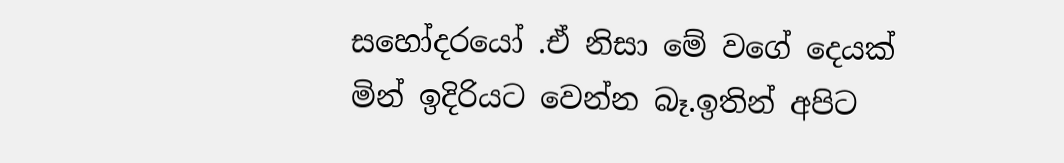සහෝදරයෝ .ඒ නිසා මේ වගේ දෙයක් මින් ඉදිරියට වෙන්න බෑ.ඉතින් අපිට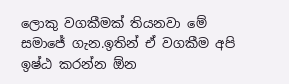ලොකු වගකීමක් තියනවා මේ සමාජේ ගැන.ඉතින් ඒ වගකීම අපි ඉෂ්ඨ කරන්න ඕන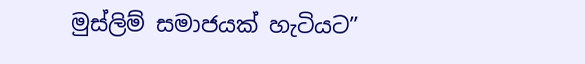මුස්ලිම් සමාජයක් හැටියට”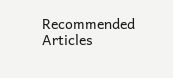Recommended Articles